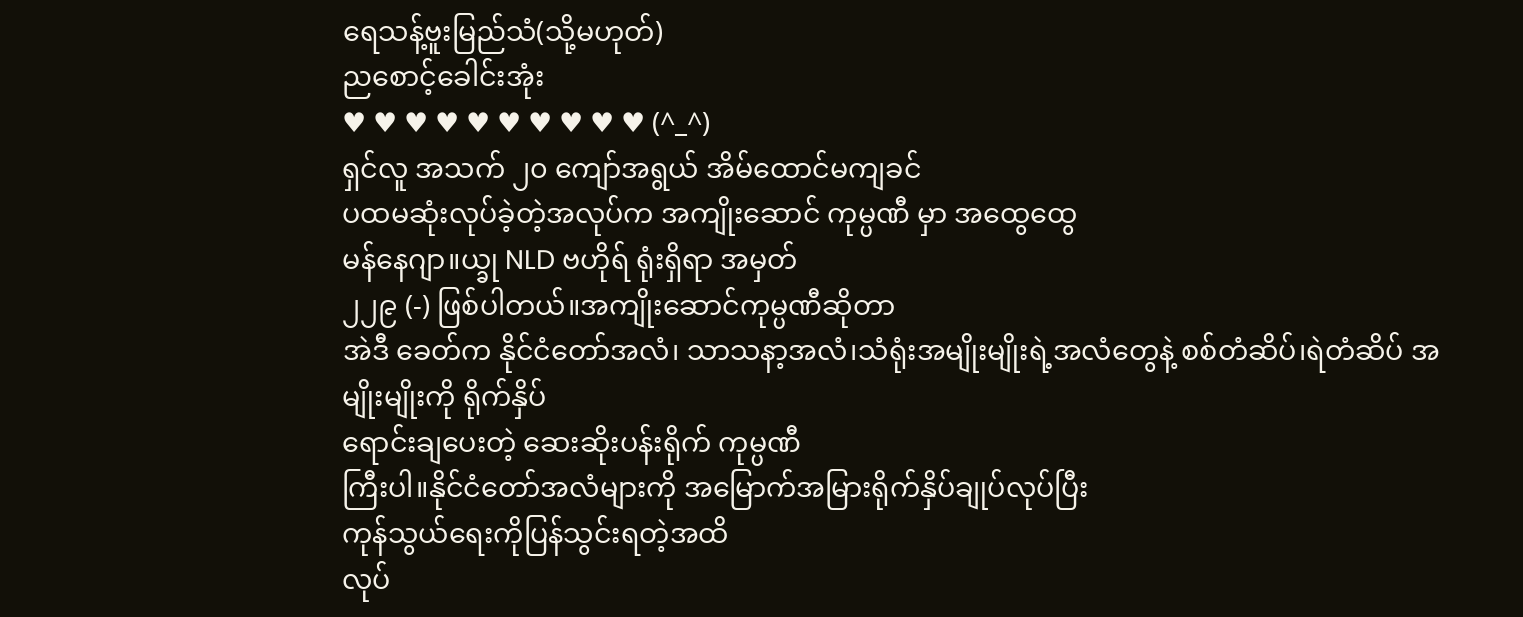ရေသန့်ဗူးမြည်သံ(သို့မဟုတ်)
ညစောင့်ခေါင်းအုံး
♥ ♥ ♥ ♥ ♥ ♥ ♥ ♥ ♥ ♥ (^_^)
ရှင်လူ အသက် ၂၀ ကျော်အရွယ် အိမ်ထောင်မကျခင်
ပထမဆုံးလုပ်ခဲ့တဲ့အလုပ်က အကျိုးဆောင် ကုမ္ပဏီ မှာ အထွေထွေ
မန်နေဂျာ။ယ္ခု NLD ဗဟိုရ် ရုံးရှိရာ အမှတ်
၂၂၉ (-) ဖြစ်ပါတယ်။အကျိုးဆောင်ကုမ္ပဏီဆိုတာ
အဲဒီ ခေတ်က နိုင်ငံတော်အလံ၊ သာသနာ့အလံ၊သံရုံးအမျိုးမျိုးရဲ့အလံတွေနဲ့ စစ်တံဆိပ်၊ရဲတံဆိပ် အမျိုးမျိုးကို ရိုက်နှိပ်
ရောင်းချပေးတဲ့ ဆေးဆိုးပန်းရိုက် ကုမ္ပဏီ
ကြီးပါ။နိုင်ငံတော်အလံများကို အမြောက်အမြားရိုက်နှိပ်ချုပ်လုပ်ပြီး
ကုန်သွယ်ရေးကိုပြန်သွင်းရတဲ့အထိ
လုပ်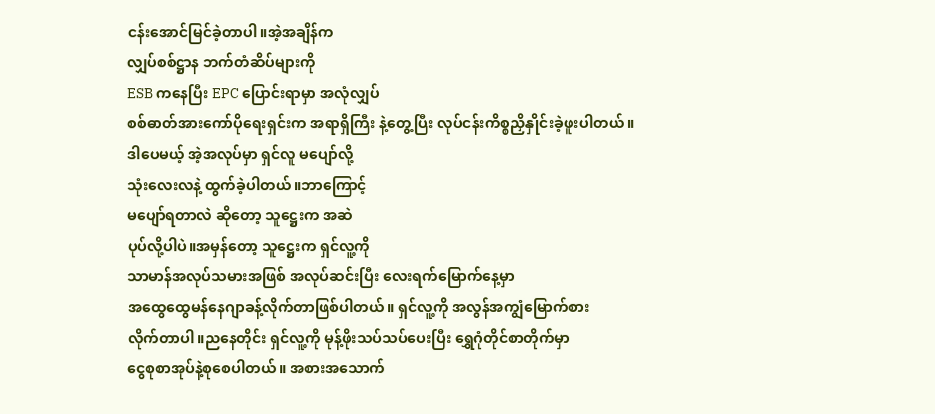ငန်းအောင်မြင်ခဲ့တာပါ။အဲ့အချိန်က
လျှပ်စစ်ဋ္ဌာန ဘက်တံဆိပ်များကို
ESB ကနေပြီး EPC ပြောင်းရာမှာ အလုံလျှပ်
စစ်ဓာတ်အားကော်ပိုရေးရှင်းက အရာရှိကြီး နဲ့တွေ့ပြီး လုပ်ငန်းကိစ္စညှိနှိုင်းခဲ့ဖူးပါတယ်။
ဒါပေမယ့် အဲ့အလုပ်မှာ ရှင်လူ မပျော်လို့
သုံးလေးလနဲ့ ထွက်ခဲ့ပါတယ်။ဘာကြောင့်
မပျော်ရတာလဲ ဆိုတော့ သူဋ္ဌေးက အဆဲ
ပုပ်လို့ပါပဲ။အမှန်တော့ သူဋ္ဌေးက ရှင်လူ့ကို
သာမာန်အလုပ်သမားအဖြစ် အလုပ်ဆင်းပြီး လေးရက်မြောက်နေ့မှာ
အထွေထွေမန်နေဂျာခန့်လိုက်တာဖြစ်ပါတယ်။ ရှင်လူ့ကို အလွန်အကျွံမြောက်စား
လိုက်တာပါ။ညနေတိုင်း ရှင်လူ့ကို မုန့်ဖိုးသပ်သပ်ပေးပြီး ရွှေဂုံတိုင်စာတိုက်မှာ
ငွေစုစာအုပ်နဲ့စုစေပါတယ်။ အစားအသောက်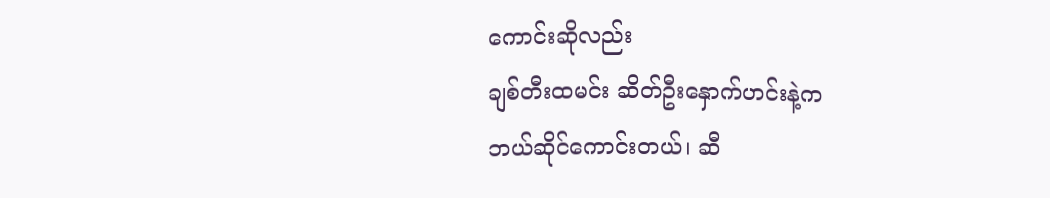ကောင်းဆိုလည်း
ချစ်တီးထမင်း ဆိတ်ဦးနှောက်ဟင်းနဲ့က
ဘယ်ဆိုင်ကောင်းတယ်၊ ဆီ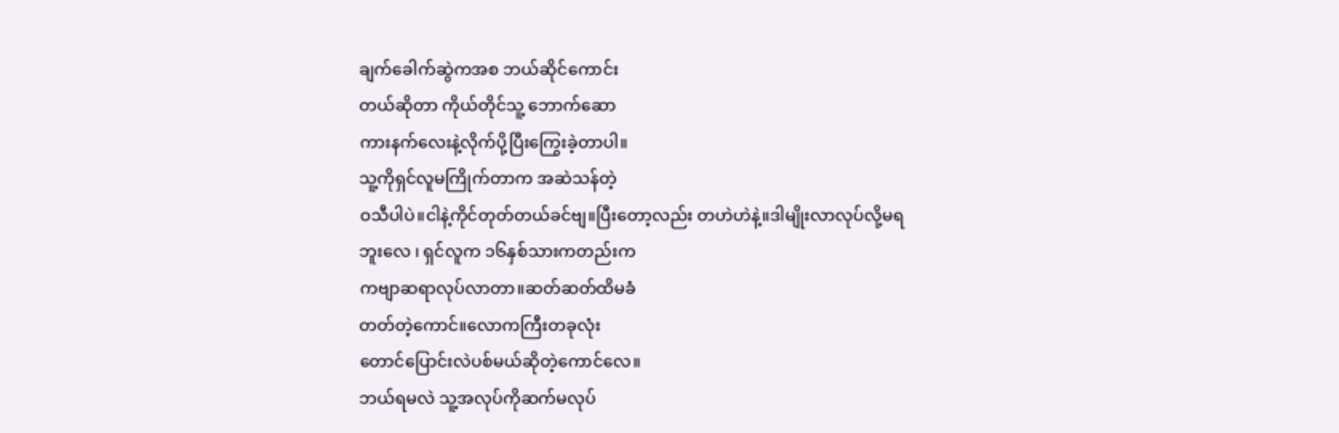ချက်ခေါက်ဆွဲကအစ ဘယ်ဆိုင်ကောင်း
တယ်ဆိုတာ ကိုယ်တိုင်သူ့ ဘောက်ဆော
ကားနက်လေးနဲ့လိုက်ပို့ပြီးကြွေးခဲ့တာပါ။
သူ့ကိုရှင်လူမကြိုက်တာက အဆဲသန်တဲ့
ဝသီပါပဲ။ငါနဲ့ကိုင်တုတ်တယ်ခင်ဗျ။ပြီးတော့လည်း တဟဲဟဲနဲ့။ဒါမျိုးလာလုပ်လို့မရ
ဘူးလေ ၊ ရှင်လူက ၁၆နှစ်သားကတည်းက
ကဗျာဆရာလုပ်လာတာ။ဆတ်ဆတ်ထိမခံ
တတ်တဲ့ကောင်။လောကကြီးတခုလုံး
တောင်ပြောင်းလဲပစ်မယ်ဆိုတဲ့ကောင်လေ။
ဘယ်ရမလဲ သူ့အလုပ်ကိုဆက်မလုပ်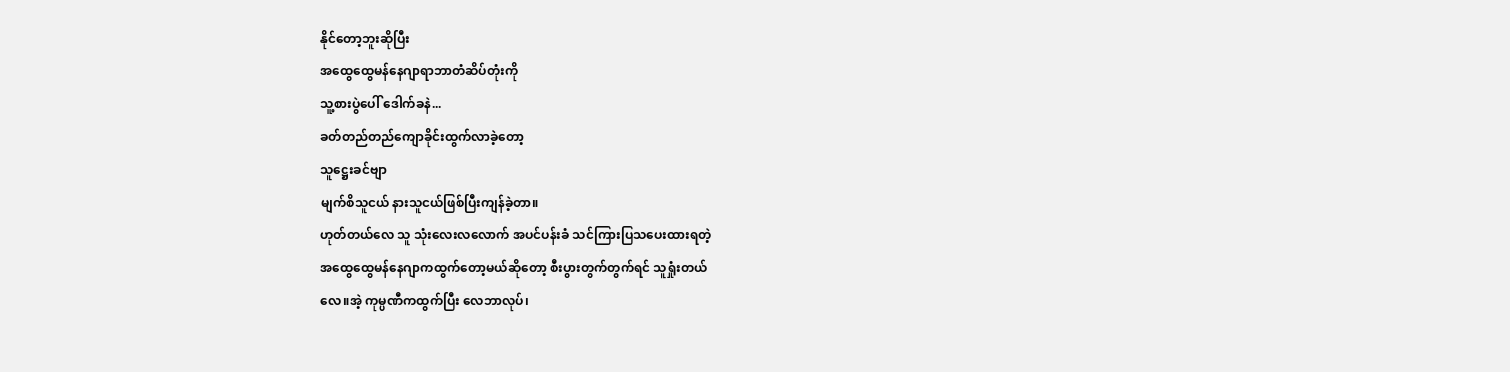နိုင်တော့ဘူးဆိုပြီး
အထွေထွေမန်နေဂျာရာဘာတံဆိပ်တုံးကို
သူ့စားပွဲပေါ် ဒေါက်ခနဲ...
ခတ်တည်တည်ကျောခိုင်းထွက်လာခဲ့တော့
သူဋ္ဌေးခင်ဗျာ
မျက်စိသူငယ် နားသူငယ်ဖြစ်ပြီးကျန်ခဲ့တာ။
ဟုတ်တယ်လေ သူ သုံးလေးလလောက် အပင်ပန်းခံ သင်ကြားပြသပေးထားရတဲ့
အထွေထွေမန်နေဂျာကထွက်တော့မယ်ဆိုတော့ စီးပွားတွက်တွက်ရင် သူရှုံးတယ်
လေ။အဲ့ ကုမ္ပဏီကထွက်ပြီး လေဘာလုပ်၊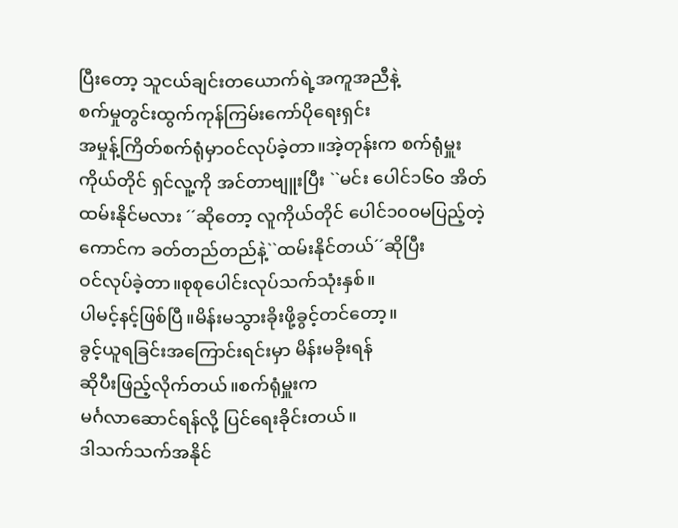ပြီးတော့ သူငယ်ချင်းတယောက်ရဲ့အကူအညီနဲ့
စက်မှုတွင်းထွက်ကုန်ကြမ်းကော်ပိုရေးရှင်း
အမှုန့်ကြိတ်စက်ရုံမှာဝင်လုပ်ခဲ့တာ။အဲ့တုန်းက စက်ရုံမှူးကိုယ်တိုင် ရှင်လူ့ကို အင်တာဗျူးပြီး ``မင်း ပေါင်၁၆၀ အိတ်ထမ်းနိုင်မလား ´´ဆိုတော့ လူကိုယ်တိုင် ပေါင်၁၀၀မပြည့်တဲ့ကောင်က ခတ်တည်တည်နဲ့``ထမ်းနိုင်တယ်´´ဆိုပြီး
ဝင်လုပ်ခဲ့တာ။စုစုပေါင်းလုပ်သက်သုံးနှစ်။
ပါမင့်နင့်ဖြစ်ပြီ။မိန်းမသွားခိုးဖို့ခွင့်တင်တော့။
ခွင့်ယူရခြင်းအကြောင်းရင်းမှာ မိန်းမခိုးရန်
ဆိုပီးဖြည့်လိုက်တယ်။စက်ရုံမှူးက
မင်္ဂလာဆောင်ရန်လို့ ပြင်ရေးခိုင်းတယ်။
ဒါသက်သက်အနိုင်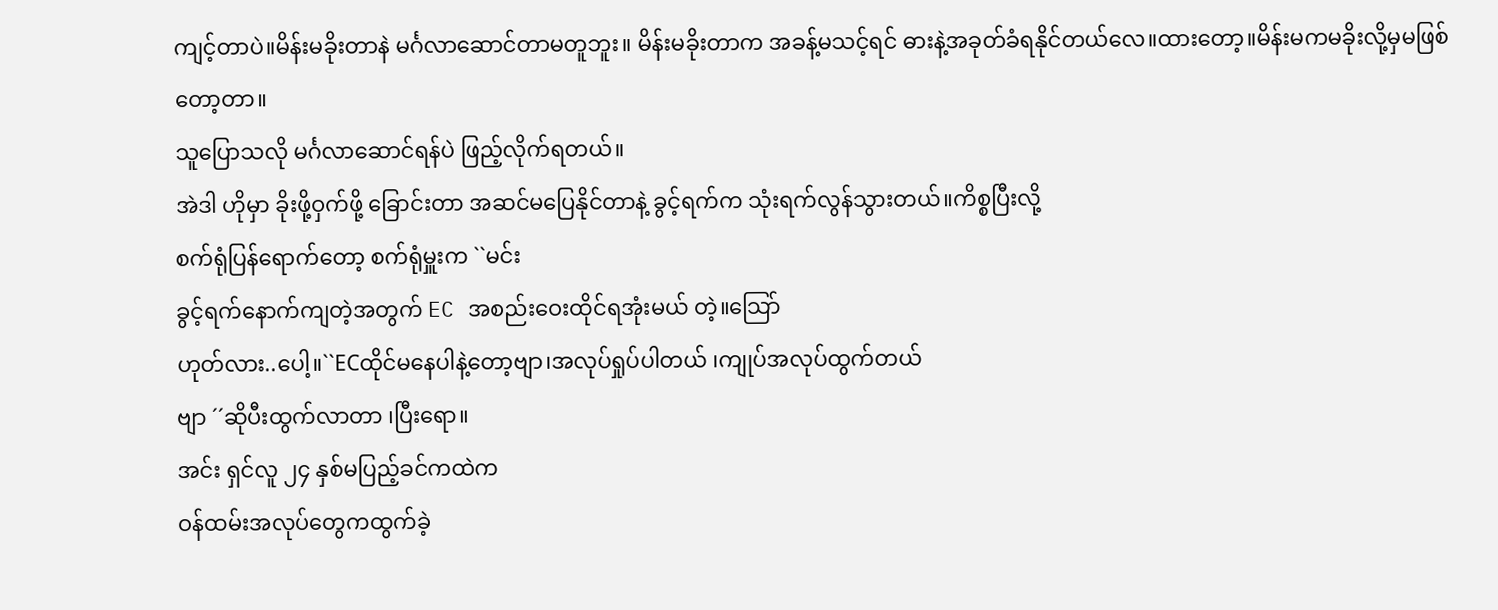ကျင့်တာပဲ။မိန်းမခိုးတာနဲ မင်္ဂလာဆောင်တာမတူဘူး။ မိန်းမခိုးတာက အခန့်မသင့်ရင် ဓားနဲ့အခုတ်ခံရနိုင်တယ်လေ။ထားတော့။မိန်းမကမခိုးလို့မှမဖြစ်တော့တာ။
သူပြောသလို မင်္ဂလာဆောင်ရန်ပဲ ဖြည့်လိုက်ရတယ်။
အဲဒါ ဟိုမှာ ခိုးဖို့ဝှက်ဖို့ ခြောင်းတာ အဆင်မပြေနိုင်တာနဲ့ ခွင့်ရက်က သုံးရက်လွန်သွားတယ်။ကိစ္စပြီးလို့
စက်ရုံပြန်ရောက်တော့ စက်ရုံမှူးက ``မင်း
ခွင့်ရက်နောက်ကျတဲ့အတွက် EC အစည်းဝေးထိုင်ရအုံးမယ် တဲ့။သြော်
ဟုတ်လား..ပေါ့။``ECထိုင်မနေပါနဲ့တော့ဗျာ၊အလုပ်ရှုပ်ပါတယ် ၊ကျုပ်အလုပ်ထွက်တယ်
ဗျာ ´´ဆိုပီးထွက်လာတာ ၊ပြီးရော။
အင်း ရှင်လူ ၂၄ နှစ်မပြည့်ခင်ကထဲက
ဝန်ထမ်းအလုပ်တွေကထွက်ခဲ့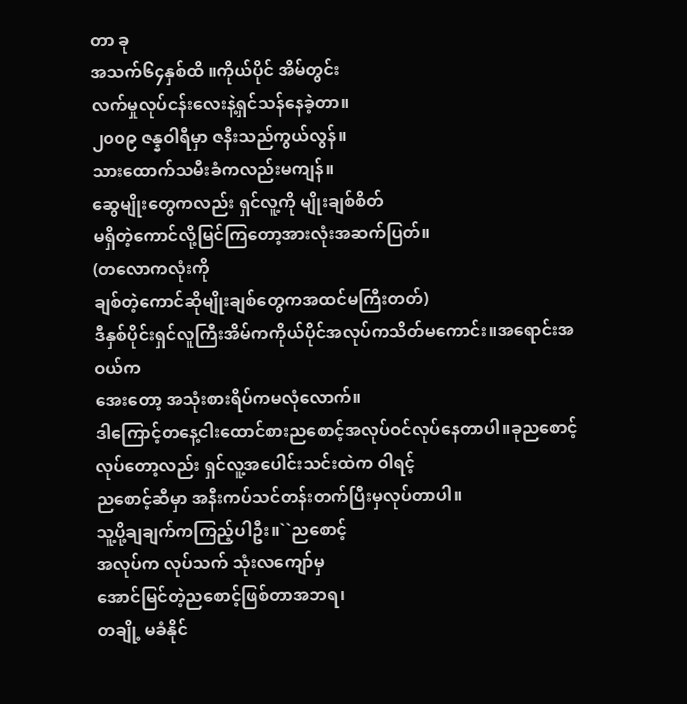တာ ခု
အသက်၆၄နှစ်ထိ ။ကိုယ်ပိုင် အိမ်တွင်း
လက်မှုလုပ်ငန်းလေးနဲ့ရှင်သန်နေခဲ့တာ။
၂၀၀၉ ဇန္နဝါရီမှာ ဇနီးသည်ကွယ်လွန်။
သားထောက်သမီးခံကလည်းမကျန်။
ဆွေမျိုးတွေကလည်း ရှင်လူ့ကို မျိုးချစ်စိတ်
မရှိတဲ့ကောင်လို့မြင်ကြတော့အားလုံးအဆက်ပြတ်။
(တလောကလုံးကို
ချစ်တဲ့ကောင်ဆိုမျိုးချစ်တွေကအထင်မကြီးတတ်)
ဒီနှစ်ပိုင်းရှင်လူကြီးအိမ်ကကိုယ်ပိုင်အလုပ်ကသိတ်မကောင်း။အရောင်းအဝယ်က
အေးတော့ အသုံးစားရိပ်ကမလုံလောက်။
ဒါကြောင့်တနေ့ငါးထောင်စားညစောင့်အလုပ်ဝင်လုပ်နေတာပါ။ခုညစောင့်လုပ်တော့လည်း ရှင်လူ့အပေါင်းသင်းထဲက ဝါရင့်
ညစောင့်ဆီမှာ အနီးကပ်သင်တန်းတက်ပြီးမှလုပ်တာပါ။
သူ့ပို့ချချက်ကကြည့်ပါဦး။``ညစောင့်
အလုပ်က လုပ်သက် သုံးလကျော်မှ
အောင်မြင်တဲ့ညစောင့်ဖြစ်တာအဘရ၊
တချို့ မခံနိုင်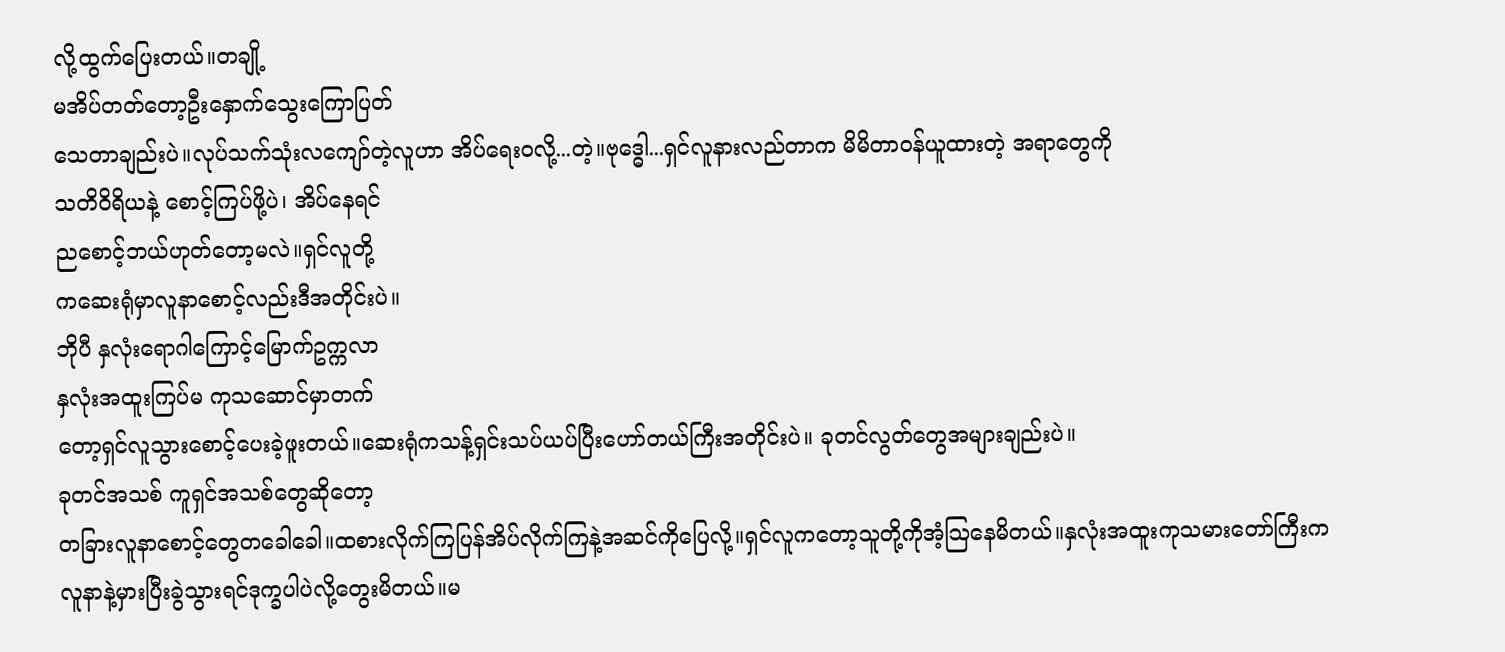လို့ထွက်ပြေးတယ်။တချို့
မအိပ်တတ်တော့ဦးနှောက်သွေးကြောပြတ်
သေတာချည်းပဲ။လုပ်သက်သုံးလကျော်တဲ့လူဟာ အိပ်ရေးဝလို့...တဲ့။ဗုဒ္ဓေါ...ရှင်လူနားလည်တာက မိမိတာဝန်ယူထားတဲ့ အရာတွေကို
သတိဝိရိယနဲ့ စောင့်ကြပ်ဖို့ပဲ၊ အိပ်နေရင်
ညစောင့်ဘယ်ဟုတ်တော့မလဲ။ရှင်လူတို့
ကဆေးရုံမှာလူနာစောင့်လည်းဒီအတိုင်းပဲ။
ဘိုပီ နှလုံးရောဂါကြောင့်မြောက်ဥက္ကလာ
နှလုံးအထူးကြပ်မ ကုသဆောင်မှာတက်
တော့ရှင်လူသွားစောင့်ပေးခဲ့ဖူးတယ်။ဆေးရုံကသန့်ရှင်းသပ်ယပ်ပြီးဟော်တယ်ကြီးအတိုင်းပဲ။ ခုတင်လွတ်တွေအများချည်းပဲ။
ခုတင်အသစ် ကူရှင်အသစ်တွေဆိုတော့
တခြားလူနာစောင့်တွေတခေါခေါ။ထစားလိုက်ကြပြန်အိပ်လိုက်ကြနဲ့အဆင်ကိုပြေလို့။ရှင်လူကတော့သူတို့ကိုအံ့သြနေမိတယ်။နှလုံးအထူးကုသမားတော်ကြီးက
လူနာနဲ့မှားပြီးခွဲသွားရင်ဒုက္ခပါပဲလို့တွေးမိတယ်။မ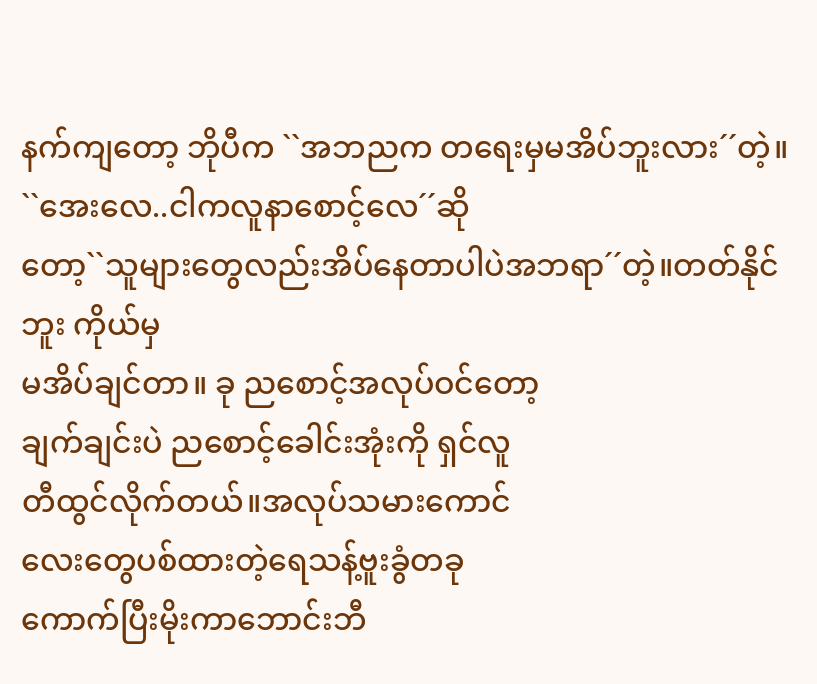နက်ကျတော့ ဘိုပီက ``အဘညက တရေးမှမအိပ်ဘူးလား´´တဲ့။
``အေးလေ..ငါကလူနာစောင့်လေ´´ဆို
တော့``သူများတွေလည်းအိပ်နေတာပါပဲအဘရာ´´တဲ့။တတ်နိုင်ဘူး ကိုယ်မှ
မအိပ်ချင်တာ။ ခု ညစောင့်အလုပ်ဝင်တော့
ချက်ချင်းပဲ ညစောင့်ခေါင်းအုံးကို ရှင်လူ
တီထွင်လိုက်တယ်။အလုပ်သမားကောင်
လေးတွေပစ်ထားတဲ့ရေသန့်ဗူးခွံတခု
ကောက်ပြီးမိုးကာဘောင်းဘီ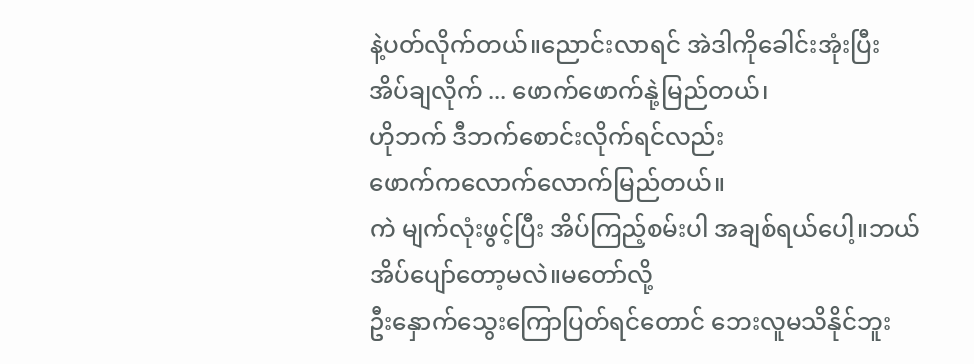နဲ့ပတ်လိုက်တယ်။ညောင်းလာရင် အဲဒါကိုခေါင်းအုံးပြီး
အိပ်ချလိုက် ... ဖောက်ဖောက်နုဲ့မြည်တယ်၊
ဟိုဘက် ဒီဘက်စောင်းလိုက်ရင်လည်း
ဖောက်ကလောက်လောက်မြည်တယ်။
ကဲ မျက်လုံးဖွင့်ပြီး အိပ်ကြည့်စမ်းပါ အချစ်ရယ်ပေါ့။ဘယ်အိပ်ပျော်တော့မလဲ။မတော်လို့
ဦးနှောက်သွေးကြောပြတ်ရင်တောင် ဘေးလူမသိနိုင်ဘူး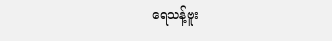ရေသန့်ဗူး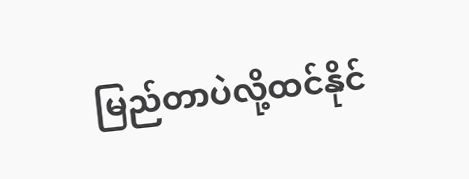မြည်တာပဲလို့ထင်နိုင်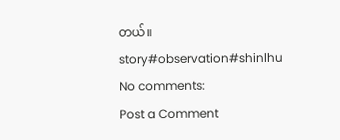တယ်။
story#observation#shinlhu
No comments:
Post a Comment